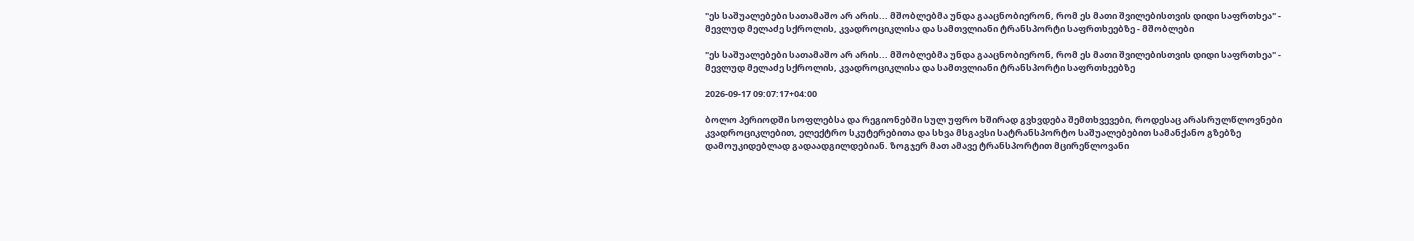"ეს საშუალებები სათამაშო არ არის... მშობლებმა უნდა გააცნობიერონ, რომ ეს მათი შვილებისთვის დიდი საფრთხეა" - მევლუდ მელაძე სქროლის, კვადროციკლისა და სამთვლიანი ტრანსპორტი საფრთხეებზე - მშობლები

"ეს საშუალებები სათამაშო არ არის... მშობლებმა უნდა გააცნობიერონ, რომ ეს მათი შვილებისთვის დიდი საფრთხეა" - მევლუდ მელაძე სქროლის, კვადროციკლისა და სამთვლიანი ტრანსპორტი საფრთხეებზე

2026-09-17 09:07:17+04:00

ბოლო პერიოდში სოფლებსა და რეგიონებში სულ უფრო ხშირად გვხვდება შემთხვევები, როდესაც არასრულწლოვნები კვადროციკლებით, ელექტრო სკუტერებითა და სხვა მსგავსი სატრანსპორტო საშუალებებით სამანქანო გზებზე დამოუკიდებლად გადაადგილდებიან. ზოგჯერ მათ ამავე ტრანსპორტით მცირეწლოვანი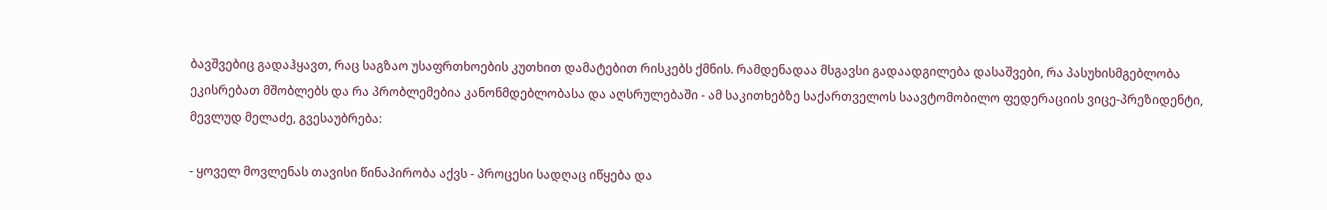ბავშვებიც გადაჰყავთ, რაც საგზაო უსაფრთხოების კუთხით დამატებით რისკებს ქმნის. რამდენადაა მსგავსი გადაადგილება დასაშვები, რა პასუხისმგებლობა ეკისრებათ მშობლებს და რა პრობლემებია კანონმდებლობასა და აღსრულებაში - ამ საკითხებზე საქართველოს საავტომობილო ფედერაციის ვიცე-პრეზიდენტი, მევლუდ მელაძე, გვესაუბრება:

- ყოველ მოვლენას თავისი წინაპირობა აქვს - პროცესი სადღაც იწყება და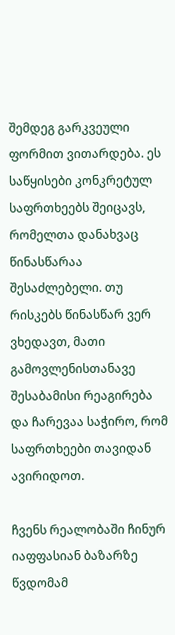შემდეგ გარკვეული ფორმით ვითარდება. ეს საწყისები კონკრეტულ საფრთხეებს შეიცავს, რომელთა დანახვაც წინასწარაა შესაძლებელი. თუ რისკებს წინასწარ ვერ ვხედავთ, მათი გამოვლენისთანავე შესაბამისი რეაგირება და ჩარევაა საჭირო, რომ საფრთხეები თავიდან ავირიდოთ.

ჩვენს რეალობაში ჩინურ იაფფასიან ბაზარზე წვდომამ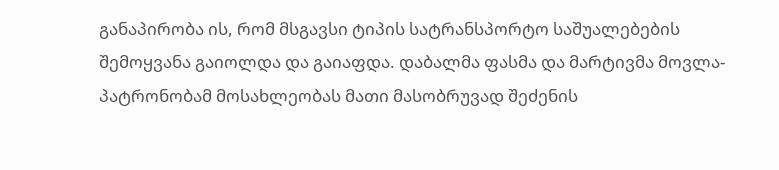განაპირობა ის, რომ მსგავსი ტიპის სატრანსპორტო საშუალებების შემოყვანა გაიოლდა და გაიაფდა. დაბალმა ფასმა და მარტივმა მოვლა-პატრონობამ მოსახლეობას მათი მასობრუვად შეძენის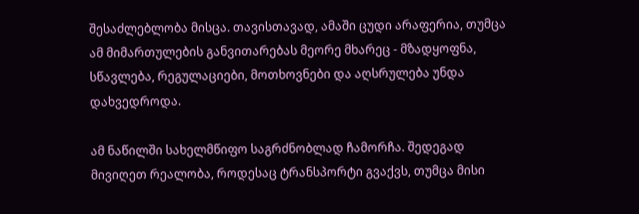შესაძლებლობა მისცა. თავისთავად, ამაში ცუდი არაფერია, თუმცა ამ მიმართულების განვითარებას მეორე მხარეც - მზადყოფნა, სწავლება, რეგულაციები, მოთხოვნები და აღსრულება უნდა დახვედროდა.

ამ ნაწილში სახელმწიფო საგრძნობლად ჩამორჩა. შედეგად მივიღეთ რეალობა, როდესაც ტრანსპორტი გვაქვს, თუმცა მისი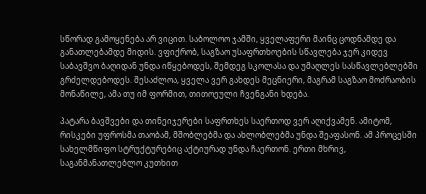სწორად გამოყენება არ ვიცით. საბოლოო ჯამში, ყველაფერი მაინც ცოდნამდე და განათლებამდე მიდის. ვფიქრობ, საგზაო უსაფრთხოების სწავლება ჯერ კიდევ საბავშვო ბაღიდან უნდა იწყებოდეს, შემდეგ სკოლასა და უმაღლეს სასწავლებლებში გრძელდებოდეს. შესაძლოა, ყველა ვერ გახდეს მეცნიერი, მაგრამ საგზაო მოძრაობის მონაწილე, ამა თუ იმ ფორმით, თითოეული ჩვენგანი ხდება.

პატარა ბავშვები და თინეიჯერები საფრთხეს საერთოდ ვერ აღიქვამენ. ამიტომ, რისკები უფროსმა თაობამ, მშობლებმა და ახლობლებმა უნდა შეაფასონ. ამ პროცესში სახელმწიფო სტრუქტურებიც აქტიურად უნდა ჩაერთონ. ერთი მხრივ, საგანმანათლებლო კუთხით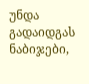უნდა გადაიდგას ნაბიჯები,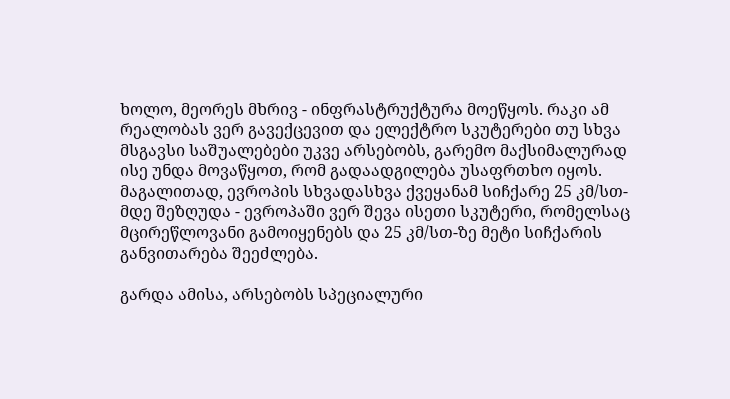ხოლო, მეორეს მხრივ - ინფრასტრუქტურა მოეწყოს. რაკი ამ რეალობას ვერ გავექცევით და ელექტრო სკუტერები თუ სხვა მსგავსი საშუალებები უკვე არსებობს, გარემო მაქსიმალურად ისე უნდა მოვაწყოთ, რომ გადაადგილება უსაფრთხო იყოს. მაგალითად, ევროპის სხვადასხვა ქვეყანამ სიჩქარე 25 კმ/სთ-მდე შეზღუდა - ევროპაში ვერ შევა ისეთი სკუტერი, რომელსაც მცირეწლოვანი გამოიყენებს და 25 კმ/სთ-ზე მეტი სიჩქარის განვითარება შეეძლება.

გარდა ამისა, არსებობს სპეციალური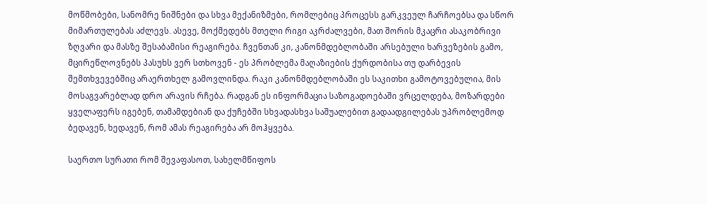მოწმობები, სანომრე ნიშნები და სხვა მექანიზმები, რომლებიც პროცესს გარკვეულ ჩარჩოებსა და სწორ მიმართულებას აძლევს. ასევე, მოქმედებს მთელი რიგი აკრძალვები, მათ შორის მკაცრი ასაკობრივი ზღვარი და მასზე შესაბამისი რეაგირება. ჩვენთან კი, კანონმდებლობაში არსებული ხარვეზების გამო, მცირეწლოვნებს პასუხს ვერ სთხოვენ - ეს პრობლემა მაღაზიების ქურდობისა თუ დარბევის შემთხვევებშიც არაერთხელ გამოვლინდა. რაკი კანონმდებლობაში ეს საკითხი გამოტოვებულია, მის მოსაგვარებლად დრო არავის რჩება. რადგან ეს ინფორმაცია საზოგადოებაში ვრცელდება, მოზარდები ყველაფერს იგებენ, თამამდებიან და ქუჩებში სხვადასხვა საშუალებით გადაადგილებას უპრობლემოდ ბედავენ, ხედავენ, რომ ამას რეაგირება არ მოჰყვება.

საერთო სურათი რომ შევაფასოთ, სახელმწიფოს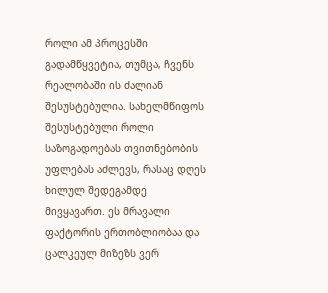როლი ამ პროცესში გადამწყვეტია, თუმცა, ჩვენს რეალობაში ის ძალიან შესუსტებულია. სახელმწიფოს შესუსტებული როლი საზოგადოებას თვითნებობის უფლებას აძლევს, რასაც დღეს ხილულ შედეგამდე მივყავართ. ეს მრავალი ფაქტორის ერთობლიობაა და ცალკეულ მიზეზს ვერ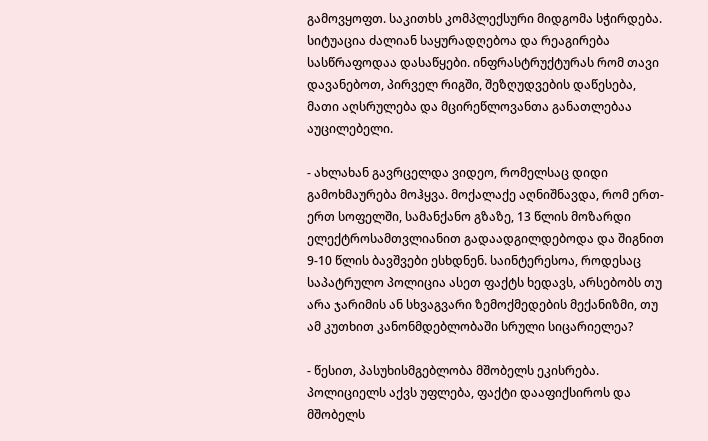გამოვყოფთ. საკითხს კომპლექსური მიდგომა სჭირდება. სიტუაცია ძალიან საყურადღებოა და რეაგირება სასწრაფოდაა დასაწყები. ინფრასტრუქტურას რომ თავი დავანებოთ, პირველ რიგში, შეზღუდვების დაწესება, მათი აღსრულება და მცირეწლოვანთა განათლებაა აუცილებელი.

- ახლახან გავრცელდა ვიდეო, რომელსაც დიდი გამოხმაურება მოჰყვა. მოქალაქე აღნიშნავდა, რომ ერთ-ერთ სოფელში, სამანქანო გზაზე, 13 წლის მოზარდი ელექტროსამთვლიანით გადაადგილდებოდა და შიგნით 9-10 წლის ბავშვები ესხდნენ. საინტერესოა, როდესაც საპატრულო პოლიცია ასეთ ფაქტს ხედავს, არსებობს თუ არა ჯარიმის ან სხვაგვარი ზემოქმედების მექანიზმი, თუ ამ კუთხით კანონმდებლობაში სრული სიცარიელეა?

- წესით, პასუხისმგებლობა მშობელს ეკისრება. პოლიციელს აქვს უფლება, ფაქტი დააფიქსიროს და მშობელს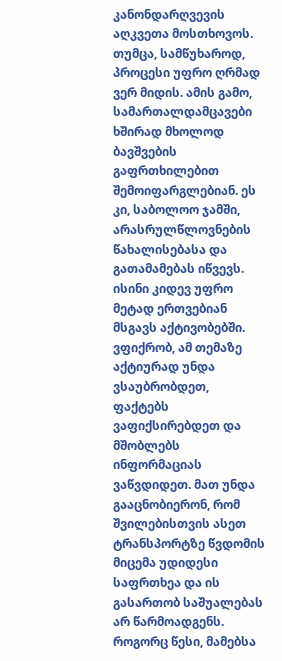კანონდარღვევის აღკვეთა მოსთხოვოს. თუმცა, სამწუხაროდ, პროცესი უფრო ღრმად ვერ მიდის. ამის გამო, სამართალდამცავები ხშირად მხოლოდ ბავშვების გაფრთხილებით შემოიფარგლებიან. ეს კი, საბოლოო ჯამში, არასრულწლოვნების წახალისებასა და გათამამებას იწვევს. ისინი კიდევ უფრო მეტად ერთვებიან მსგავს აქტივობებში. ვფიქრობ, ამ თემაზე აქტიურად უნდა ვსაუბრობდეთ, ფაქტებს ვაფიქსირებდეთ და მშობლებს ინფორმაციას ვაწვდიდეთ. მათ უნდა გააცნობიერონ, რომ შვილებისთვის ასეთ ტრანსპორტზე წვდომის მიცემა უდიდესი საფრთხეა და ის გასართობ საშუალებას არ წარმოადგენს. როგორც წესი, მამებსა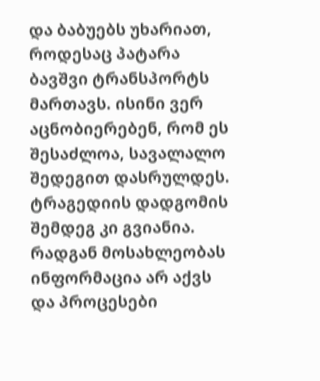და ბაბუებს უხარიათ, როდესაც პატარა ბავშვი ტრანსპორტს მართავს. ისინი ვერ აცნობიერებენ, რომ ეს შესაძლოა, სავალალო შედეგით დასრულდეს. ტრაგედიის დადგომის შემდეგ კი გვიანია. რადგან მოსახლეობას ინფორმაცია არ აქვს და პროცესები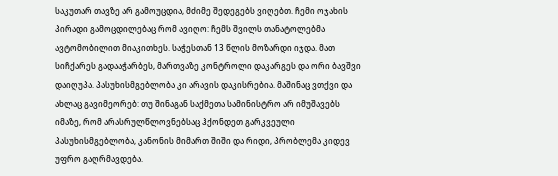საკუთარ თავზე არ გამოუცდია, მძიმე შედეგებს ვიღებთ. ჩემი ოჯახის პირადი გამოცდილებაც რომ ავიღო: ჩემს შვილს თანატოლებმა ავტომობილით მიაკითხეს. საჭესთან 13 წლის მოზარდი იჯდა. მათ სიჩქარეს გადააჭარბეს, მართვაზე კონტროლი დაკარგეს და ორი ბავშვი დაიღუპა. პასუხისმგებლობა კი არავის დაკისრებია. მაშინაც ვთქვი და ახლაც გავიმეორებ: თუ შინაგან საქმეთა სამინისტრო არ იმუშავებს იმაზე, რომ არასრულწლოვნებსაც ჰქონდეთ გარკვეული პასუხისმგებლობა, კანონის მიმართ შიში და რიდი, პრობლემა კიდევ უფრო გაღრმავდება.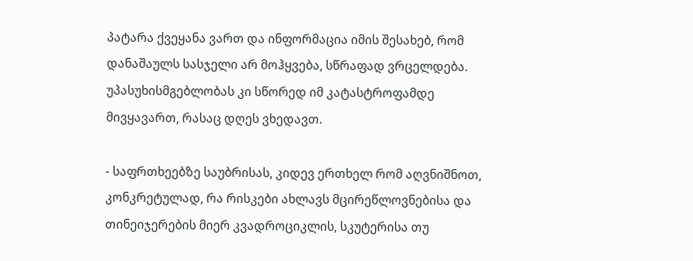პატარა ქვეყანა ვართ და ინფორმაცია იმის შესახებ, რომ დანაშაულს სასჯელი არ მოჰყვება, სწრაფად ვრცელდება. უპასუხისმგებლობას კი სწორედ იმ კატასტროფამდე მივყავართ, რასაც დღეს ვხედავთ.

- საფრთხეებზე საუბრისას, კიდევ ერთხელ რომ აღვნიშნოთ, კონკრეტულად, რა რისკები ახლავს მცირეწლოვნებისა და თინეიჯერების მიერ კვადროციკლის, სკუტერისა თუ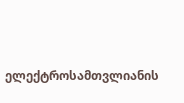ელექტროსამთვლიანის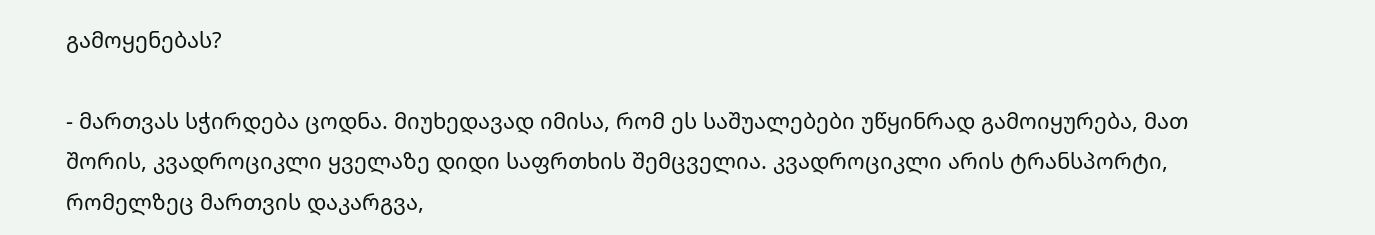გამოყენებას?

- მართვას სჭირდება ცოდნა. მიუხედავად იმისა, რომ ეს საშუალებები უწყინრად გამოიყურება, მათ შორის, კვადროციკლი ყველაზე დიდი საფრთხის შემცველია. კვადროციკლი არის ტრანსპორტი, რომელზეც მართვის დაკარგვა,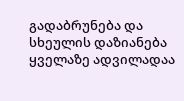გადაბრუნება და სხეულის დაზიანება ყველაზე ადვილადაა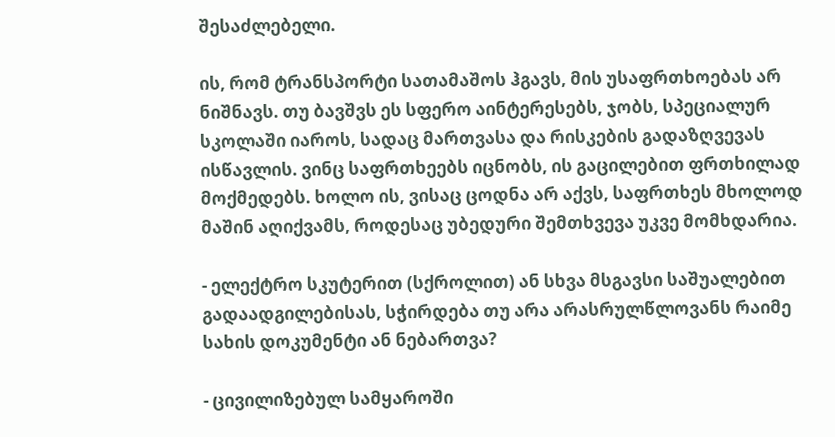შესაძლებელი.

ის, რომ ტრანსპორტი სათამაშოს ჰგავს, მის უსაფრთხოებას არ ნიშნავს. თუ ბავშვს ეს სფერო აინტერესებს, ჯობს, სპეციალურ სკოლაში იაროს, სადაც მართვასა და რისკების გადაზღვევას ისწავლის. ვინც საფრთხეებს იცნობს, ის გაცილებით ფრთხილად მოქმედებს. ხოლო ის, ვისაც ცოდნა არ აქვს, საფრთხეს მხოლოდ მაშინ აღიქვამს, როდესაც უბედური შემთხვევა უკვე მომხდარია.

- ელექტრო სკუტერით (სქროლით) ან სხვა მსგავსი საშუალებით გადაადგილებისას, სჭირდება თუ არა არასრულწლოვანს რაიმე სახის დოკუმენტი ან ნებართვა?

- ცივილიზებულ სამყაროში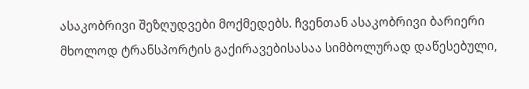ასაკობრივი შეზღუდვები მოქმედებს. ჩვენთან ასაკობრივი ბარიერი მხოლოდ ტრანსპორტის გაქირავებისასაა სიმბოლურად დაწესებული,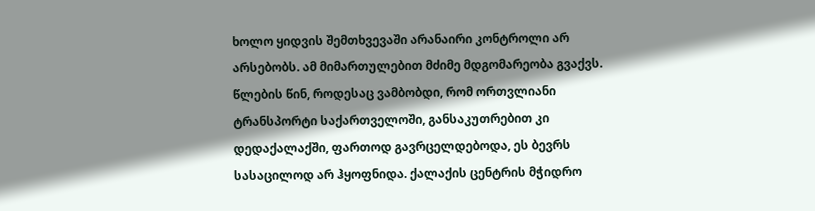ხოლო ყიდვის შემთხვევაში არანაირი კონტროლი არ არსებობს. ამ მიმართულებით მძიმე მდგომარეობა გვაქვს. წლების წინ, როდესაც ვამბობდი, რომ ორთვლიანი ტრანსპორტი საქართველოში, განსაკუთრებით კი დედაქალაქში, ფართოდ გავრცელდებოდა, ეს ბევრს სასაცილოდ არ ჰყოფნიდა. ქალაქის ცენტრის მჭიდრო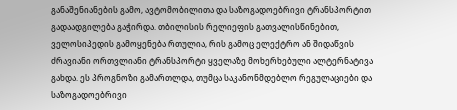განაშენიანების გამო, ავტომობილითა და საზოგადოებრივი ტრანსპორტით გადაადგილება გაჭირდა. თბილისის რელიეფის გათვალისწინებით, ველოსიპედის გამოყენება რთულია, რის გამოც ელექტრო ან შიდაწვის ძრავიანი ორთვლიანი ტრანსპორტი ყველაზე მოხერხებული ალტერნატივა გახდა. ეს პროგნოზი გამართლდა, თუმცა საკანონმდებლო რეგულაციები და საზოგადოებრივი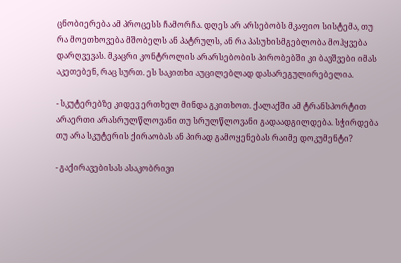ცნობიერება ამ პროცესს ჩამორჩა. დღეს არ არსებობს მკაფიო სისტემა, თუ რა მოეთხოვება მშობელს ან პატრულს, ან რა პასუხისმგებლობა მოჰყვება დარღვევას. მკაცრი კონტროლის არარსებობის პირობებში კი ბავშვები იმას აკეთებენ, რაც სურთ. ეს საკითხი აუცილებლად დასარეგულირებელია.

- სკუტერებზე კიდევ ერთხელ მინდა გკითხოთ. ქალაქში ამ ტრანსპორტით არაერთი არასრულწლოვანი თუ სრულწლოვანი გადაადგილდება. სჭირდება თუ არა სკუტერის ქირაობას ან პირად გამოყენებას რაიმე დოკუმენტი?

- გაქირავებისას ასაკობრივი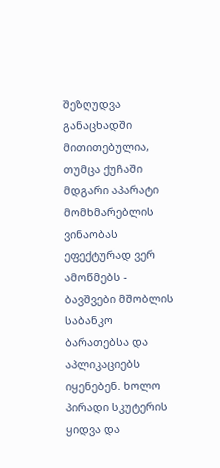შეზღუდვა განაცხადში მითითებულია, თუმცა ქუჩაში მდგარი აპარატი მომხმარებლის ვინაობას ეფექტურად ვერ ამოწმებს - ბავშვები მშობლის საბანკო ბარათებსა და აპლიკაციებს იყენებენ. ხოლო პირადი სკუტერის ყიდვა და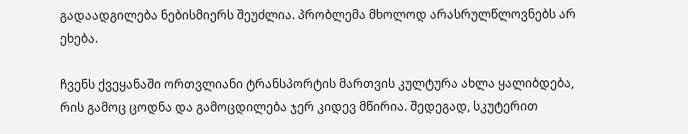გადაადგილება ნებისმიერს შეუძლია. პრობლემა მხოლოდ არასრულწლოვნებს არ ეხება.

ჩვენს ქვეყანაში ორთვლიანი ტრანსპორტის მართვის კულტურა ახლა ყალიბდება, რის გამოც ცოდნა და გამოცდილება ჯერ კიდევ მწირია. შედეგად, სკუტერით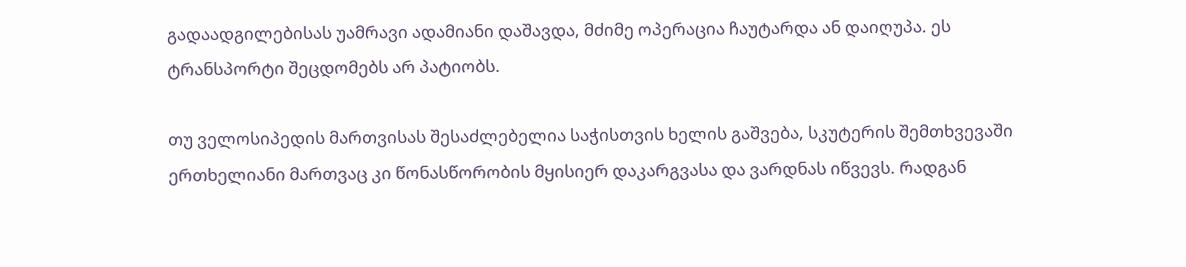გადაადგილებისას უამრავი ადამიანი დაშავდა, მძიმე ოპერაცია ჩაუტარდა ან დაიღუპა. ეს ტრანსპორტი შეცდომებს არ პატიობს.

თუ ველოსიპედის მართვისას შესაძლებელია საჭისთვის ხელის გაშვება, სკუტერის შემთხვევაში ერთხელიანი მართვაც კი წონასწორობის მყისიერ დაკარგვასა და ვარდნას იწვევს. რადგან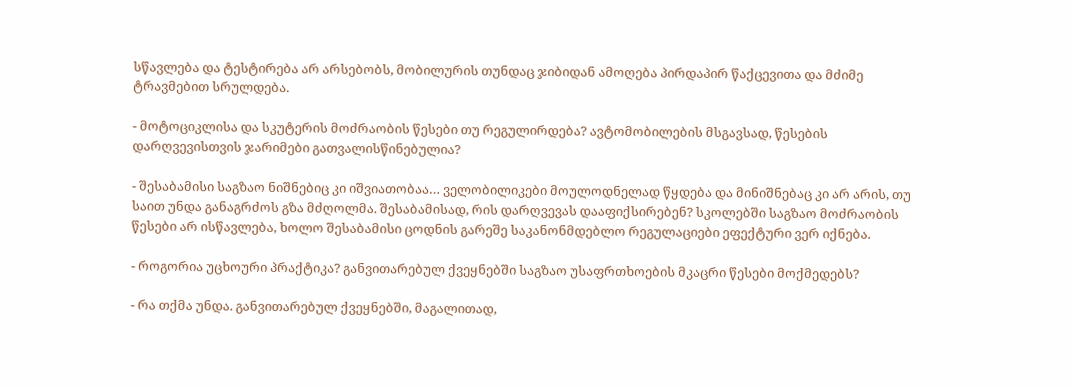სწავლება და ტესტირება არ არსებობს, მობილურის თუნდაც ჯიბიდან ამოღება პირდაპირ წაქცევითა და მძიმე ტრავმებით სრულდება.

- მოტოციკლისა და სკუტერის მოძრაობის წესები თუ რეგულირდება? ავტომობილების მსგავსად, წესების დარღვევისთვის ჯარიმები გათვალისწინებულია?

- შესაბამისი საგზაო ნიშნებიც კი იშვიათობაა… ველობილიკები მოულოდნელად წყდება და მინიშნებაც კი არ არის, თუ საით უნდა განაგრძოს გზა მძღოლმა. შესაბამისად, რის დარღვევას დააფიქსირებენ? სკოლებში საგზაო მოძრაობის წესები არ ისწავლება, ხოლო შესაბამისი ცოდნის გარეშე საკანონმდებლო რეგულაციები ეფექტური ვერ იქნება.

- როგორია უცხოური პრაქტიკა? განვითარებულ ქვეყნებში საგზაო უსაფრთხოების მკაცრი წესები მოქმედებს?

- რა თქმა უნდა. განვითარებულ ქვეყნებში, მაგალითად,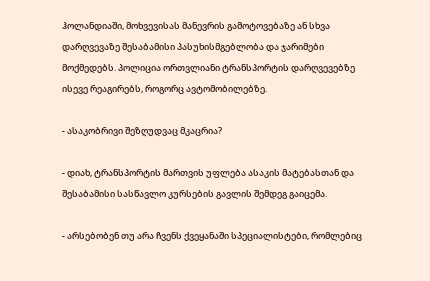ჰოლანდიაში, მოხვევისას მანევრის გამოტოვებაზე ან სხვა დარღვევაზე შესაბამისი პასუხისმგებლობა და ჯარიმები მოქმედებს. პოლიცია ორთვლიანი ტრანსპორტის დარღვევებზე ისევე რეაგირებს, როგორც ავტომობილებზე.

- ასაკობრივი შეზღუდვაც მკაცრია?

- დიახ, ტრანსპორტის მართვის უფლება ასაკის მატებასთან და შესაბამისი სასწავლო კურსების გავლის შემდეგ გაიცემა.

- არსებობენ თუ არა ჩვენს ქვეყანაში სპეციალისტები, რომლებიც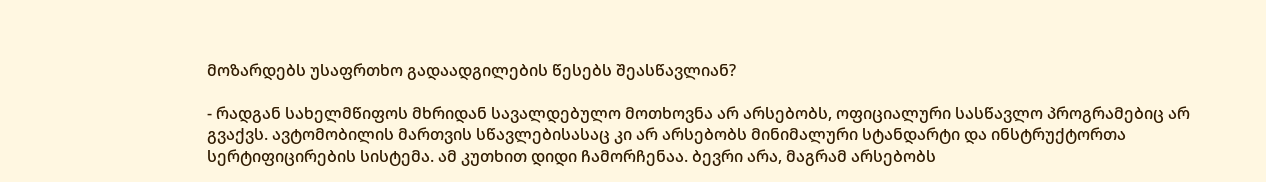მოზარდებს უსაფრთხო გადაადგილების წესებს შეასწავლიან?

- რადგან სახელმწიფოს მხრიდან სავალდებულო მოთხოვნა არ არსებობს, ოფიციალური სასწავლო პროგრამებიც არ გვაქვს. ავტომობილის მართვის სწავლებისასაც კი არ არსებობს მინიმალური სტანდარტი და ინსტრუქტორთა სერტიფიცირების სისტემა. ამ კუთხით დიდი ჩამორჩენაა. ბევრი არა, მაგრამ არსებობს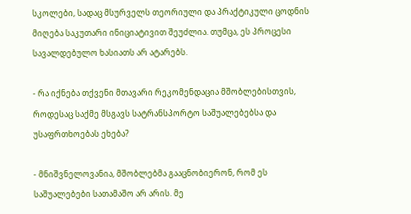სკოლები, სადაც მსურველს თეორიული და პრაქტიკული ცოდნის მიღება საკუთარი ინიციატივით შეუძლია. თუმცა, ეს პროცესი სავალდებულო ხასიათს არ ატარებს.

- რა იქნება თქვენი მთავარი რეკომენდაცია მშობლებისთვის, როდესაც საქმე მსგავს სატრანსპორტო საშუალებებსა და უსაფრთხოებას ეხება?

- მნიშვნელოვანია, მშობლებმა გააცნობიერონ, რომ ეს საშუალებები სათამაშო არ არის. მე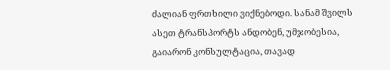ძალიან ფრთხილი ვიქნებოდი. სანამ შვილს ასეთ ტრანსპორტს ანდობენ, უმჯობესია, გაიარონ კონსულტაცია, თავად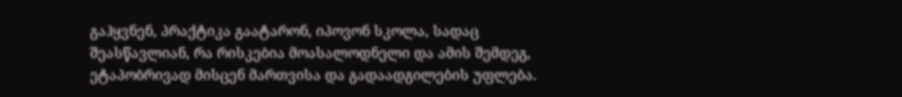გაჰყვნენ, პრაქტიკა გაატარონ, იპოვონ სკოლა, სადაც შეასწავლიან, რა რისკებია მოასალოდნელი და ამის შემდეგ, ეტაპობრივად მისცენ მართვისა და გადაადგილების უფლება.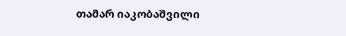თამარ იაკობაშვილი